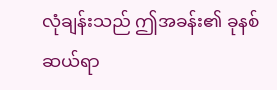လုံချန်းသည် ဤအခန်း၏ ခုနစ်ဆယ်ရာ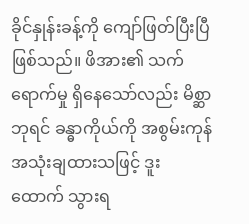ခိုင်နှုန်းခန့်ကို ကျော်ဖြတ်ပြီးပြီ ဖြစ်သည်။ ဖိအား၏ သက်ရောက်မှု ရှိနေသော်လည်း မိစ္ဆာဘုရင် ခန္ဓာကိုယ်ကို အစွမ်းကုန် အသုံးချထားသဖြင့် ဒူးထောက် သွားရ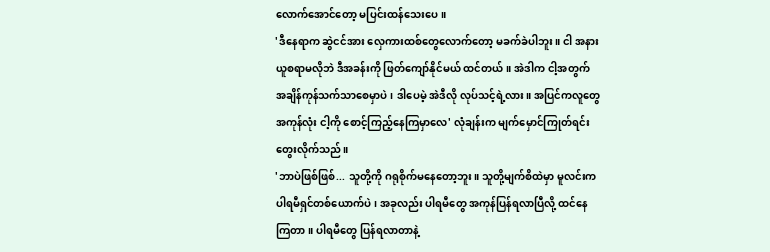လောက်အောင်တော့ မပြင်းထန်သေးပေ။
'ဒီနေရာက ဆွဲငင်အား လှေကားထစ်တွေလောက်တော့ မခက်ခဲပါဘူး။ ငါ အနားယူစရာမလိုဘဲ ဒီအခန်းကို ဖြတ်ကျော်နိုင်မယ် ထင်တယ်။ အဲဒါက ငါ့အတွက် အချိန်ကုန်သက်သာစေမှာပဲ၊ ဒါပေမဲ့ အဲဒီလို လုပ်သင့်ရဲ့လား။ အပြင်ကလူတွေ အကုန်လုံး ငါ့ကို စောင့်ကြည့်နေကြမှာလေ' လုံချန်းက မျက်မှောင်ကြုတ်ရင်း တွေးလိုက်သည်။
'ဘာပဲဖြစ်ဖြစ်... သူတို့ကို ဂရုစိုက်မနေတော့ဘူး။ သူတို့မျက်စိထဲမှာ မူလင်းက ပါရမီရှင်တစ်ယောက်ပဲ၊ အခုလည်း ပါရမီတွေ အကုန်ပြန်ရလာပြီလို့ ထင်နေကြတာ။ ပါရမီတွေ ပြန်ရလာတာနဲ့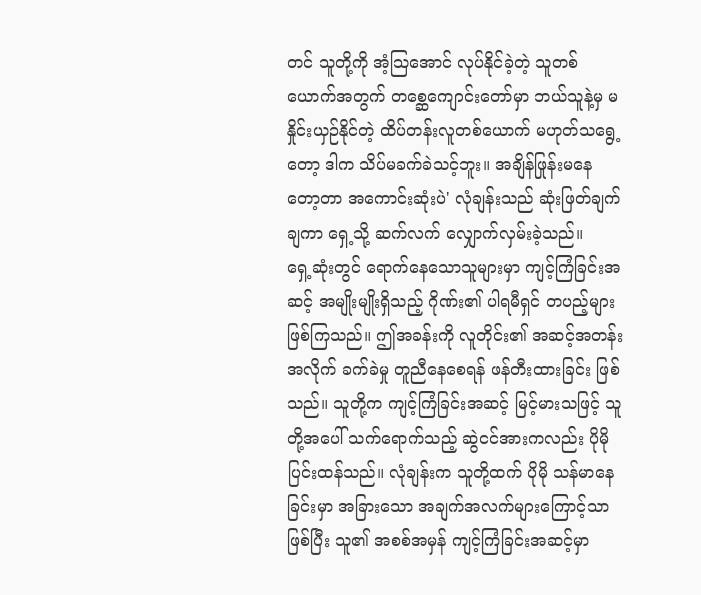တင် သူတို့ကို အံ့သြအောင် လုပ်နိုင်ခဲ့တဲ့ သူတစ်ယောက်အတွက် တစ္ဆေကျောင်းတော်မှာ ဘယ်သူနဲ့မှ မနှိုင်းယှဉ်နိုင်တဲ့ ထိပ်တန်းလူတစ်ယောက် မဟုတ်သရွေ့တော့ ဒါက သိပ်မခက်ခဲသင့်ဘူး။ အချိန်ဖြုန်းမနေတော့တာ အကောင်းဆုံးပဲ' လုံချန်းသည် ဆုံးဖြတ်ချက်ချကာ ရှေ့သို့ ဆက်လက် လျှောက်လှမ်းခဲ့သည်။
ရှေ့ဆုံးတွင် ရောက်နေသောသူများမှာ ကျင့်ကြံခြင်းအဆင့် အမျိုးမျိုးရှိသည့် ဂိုဏ်း၏ ပါရမီရှင် တပည့်များ ဖြစ်ကြသည်။ ဤအခန်းကို လူတိုင်း၏ အဆင့်အတန်းအလိုက် ခက်ခဲမှု တူညီနေစေရန် ဖန်တီးထားခြင်း ဖြစ်သည်။ သူတို့က ကျင့်ကြံခြင်းအဆင့် မြင့်မားသဖြင့် သူတို့အပေါ် သက်ရောက်သည့် ဆွဲငင်အားကလည်း ပိုမို ပြင်းထန်သည်။ လုံချန်းက သူတို့ထက် ပိုမို သန်မာနေခြင်းမှာ အခြားသော အချက်အလက်များကြောင့်သာ ဖြစ်ပြီး သူ၏ အစစ်အမှန် ကျင့်ကြံခြင်းအဆင့်မှာ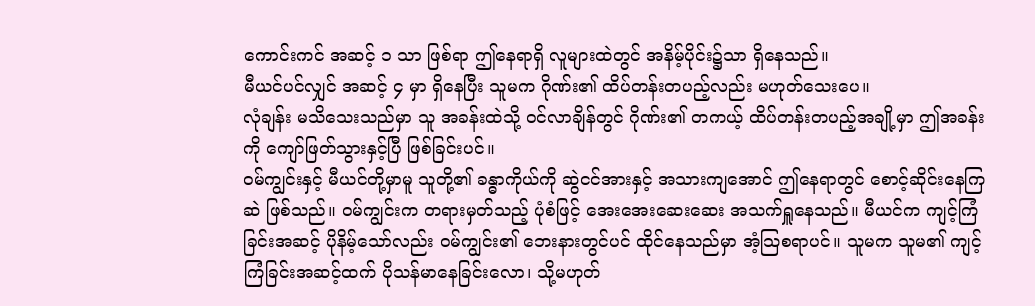ကောင်းကင် အဆင့် ၁ သာ ဖြစ်ရာ ဤနေရာရှိ လူများထဲတွင် အနိမ့်ပိုင်း၌သာ ရှိနေသည်။
မီယင်ပင်လျှင် အဆင့် ၄ မှာ ရှိနေပြီး သူမက ဂိုဏ်း၏ ထိပ်တန်းတပည့်လည်း မဟုတ်သေးပေ။
လုံချန်း မသိသေးသည်မှာ သူ အခန်းထဲသို့ ဝင်လာချိန်တွင် ဂိုဏ်း၏ တကယ့် ထိပ်တန်းတပည့်အချို့မှာ ဤအခန်းကို ကျော်ဖြတ်သွားနှင့်ပြီ ဖြစ်ခြင်းပင်။
ဝမ်ကျွင်းနှင့် မီယင်တို့မှာမူ သူတို့၏ ခန္ဓာကိုယ်ကို ဆွဲငင်အားနှင့် အသားကျအောင် ဤနေရာတွင် စောင့်ဆိုင်းနေကြဆဲ ဖြစ်သည်။ ဝမ်ကျွင်းက တရားမှတ်သည့် ပုံစံဖြင့် အေးအေးဆေးဆေး အသက်ရှူနေသည်။ မီယင်က ကျင့်ကြံခြင်းအဆင့် ပိုနိမ့်သော်လည်း ဝမ်ကျွင်း၏ ဘေးနားတွင်ပင် ထိုင်နေသည်မှာ အံ့သြစရာပင်။ သူမက သူမ၏ ကျင့်ကြံခြင်းအဆင့်ထက် ပိုသန်မာနေခြင်းလော၊ သို့မဟုတ်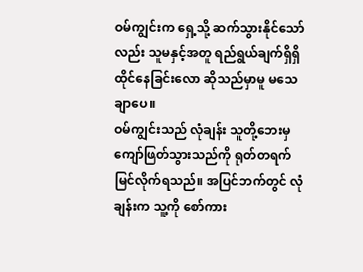ဝမ်ကျွင်းက ရှေ့သို့ ဆက်သွားနိုင်သော်လည်း သူမနှင့်အတူ ရည်ရွယ်ချက်ရှိရှိ ထိုင်နေခြင်းလော ဆိုသည်မှာမူ မသေချာပေ။
ဝမ်ကျွင်းသည် လုံချန်း သူတို့ဘေးမှ ကျော်ဖြတ်သွားသည်ကို ရုတ်တရက် မြင်လိုက်ရသည်။ အပြင်ဘက်တွင် လုံချန်းက သူ့ကို စော်ကား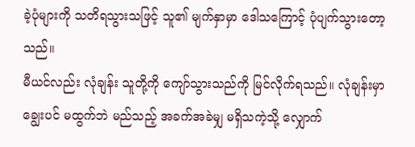ခဲ့ပုံများကို သတိရသွားသဖြင့် သူ၏ မျက်နှာမှာ ဒေါသကြောင့် ပုံပျက်သွားတော့သည်။
မီယင်လည်း လုံချန်း သူတို့ကို ကျော်သွားသည်ကို မြင်လိုက်ရသည်။ လုံချန်းမှာ ချွေးပင် မထွက်ဘဲ မည်သည့် အခက်အခဲမျှ မရှိသကဲ့သို့ လျှောက်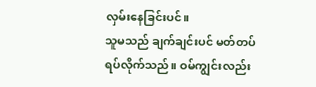လှမ်းနေခြင်းပင်။
သူမသည် ချက်ချင်းပင် မတ်တပ်ရပ်လိုက်သည်။ ဝမ်ကျွင်းလည်း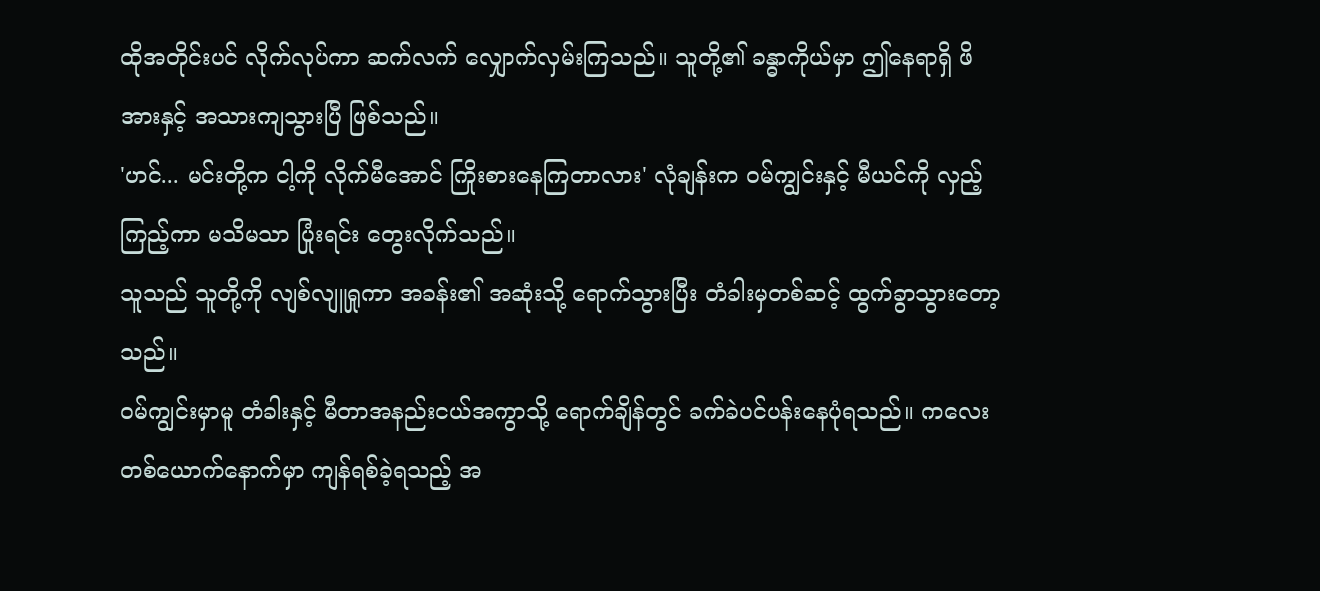ထိုအတိုင်းပင် လိုက်လုပ်ကာ ဆက်လက် လျှောက်လှမ်းကြသည်။ သူတို့၏ ခန္ဓာကိုယ်မှာ ဤနေရာရှိ ဖိအားနှင့် အသားကျသွားပြီ ဖြစ်သည်။
'ဟင်... မင်းတို့က ငါ့ကို လိုက်မီအောင် ကြိုးစားနေကြတာလား' လုံချန်းက ဝမ်ကျွင်းနှင့် မီယင်ကို လှည့်ကြည့်ကာ မသိမသာ ပြုံးရင်း တွေးလိုက်သည်။
သူသည် သူတို့ကို လျစ်လျူရှုကာ အခန်း၏ အဆုံးသို့ ရောက်သွားပြီး တံခါးမှတစ်ဆင့် ထွက်ခွာသွားတော့သည်။
ဝမ်ကျွင်းမှာမူ တံခါးနှင့် မီတာအနည်းငယ်အကွာသို့ ရောက်ချိန်တွင် ခက်ခဲပင်ပန်းနေပုံရသည်။ ကလေးတစ်ယောက်နောက်မှာ ကျန်ရစ်ခဲ့ရသည့် အ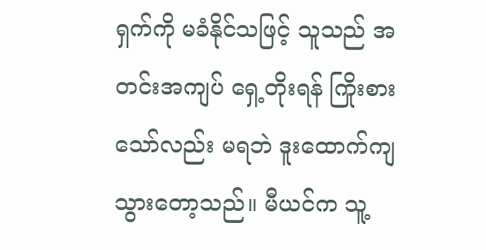ရှက်ကို မခံနိုင်သဖြင့် သူသည် အတင်းအကျပ် ရှေ့တိုးရန် ကြိုးစားသော်လည်း မရဘဲ ဒူးထောက်ကျသွားတော့သည်။ မီယင်က သူ့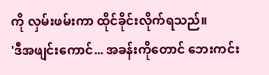ကို လှမ်းဖမ်းကာ ထိုင်ခိုင်းလိုက်ရသည်။
'ဒီအဖျင်းကောင်... အခန်းကိုတောင် ဘေးကင်း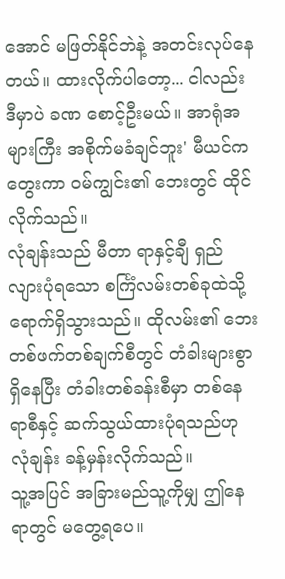အောင် မဖြတ်နိုင်ဘဲနဲ့ အတင်းလုပ်နေတယ်။ ထားလိုက်ပါတော့... ငါလည်း ဒီမှာပဲ ခဏ စောင့်ဦးမယ်။ အာရုံအများကြီး အစိုက်မခံချင်ဘူး' မီယင်က တွေးကာ ဝမ်ကျွင်း၏ ဘေးတွင် ထိုင်လိုက်သည်။
လုံချန်းသည် မီတာ ရာနှင့်ချီ ရှည်လျားပုံရသော စင်္ကြံလမ်းတစ်ခုထဲသို့ ရောက်ရှိသွားသည်။ ထိုလမ်း၏ ဘေးတစ်ဖက်တစ်ချက်စီတွင် တံခါးများစွာ ရှိနေပြီး တံခါးတစ်ခန်းစီမှာ တစ်နေရာစီနှင့် ဆက်သွယ်ထားပုံရသည်ဟု လုံချန်း ခန့်မှန်းလိုက်သည်။
သူ့အပြင် အခြားမည်သူ့ကိုမျှ ဤနေရာတွင် မတွေ့ရပေ။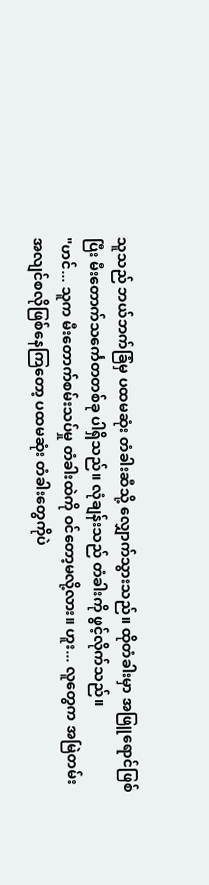သူသည် ဘယ်ဘက်ခြံမှ ပထမဆုံး တံခါးဆီသို့ လျှောက်သွားသည်။ ထိုတံခါးမှာ အဖြူရောင်ဖြစ်ပြီး မီးတောက်သင်္ကေတတစ်ခု ပါရှိသည်။ လုံချန်းသည် တံခါးကို ဖွင့်လိုက်သည်။
"ဟင်... သူက မီးတောက်စမ်းသပ်မှု တံခါးထဲကို ဝင်တော့မလို့လား။ ဟူး... လူတွေက အမြဲတမ်း အလျင်စလိုဖြစ်နေကြတော့ ပထမဆုံး တံခါးတွေကိုပဲ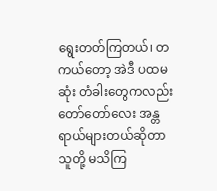ရွေးတတ်ကြတယ်၊ တကယ်တော့ အဲဒီ ပထမဆုံး တံခါးတွေကလည်း တော်တော်လေး အန္တရာယ်များတယ်ဆိုတာ သူတို့ မသိကြ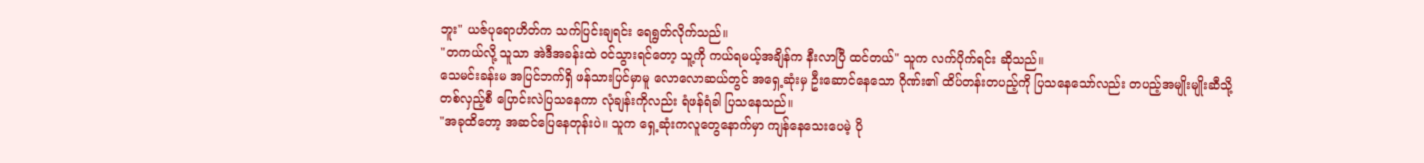ဘူး" ယဇ်ပုရောဟိတ်က သက်ပြင်းချရင်း ရေရွတ်လိုက်သည်။
"တကယ်လို့ သူသာ အဲဒီအခန်းထဲ ဝင်သွားရင်တော့ သူ့ကို ကယ်ရမယ့်အချိန်က နီးလာပြီ ထင်တယ်" သူက လက်ပိုက်ရင်း ဆိုသည်။
သေမင်းခန်းမ အပြင်ဘက်ရှိ ဖန်သားပြင်မှာမူ လောလောဆယ်တွင် အရှေ့ဆုံးမှ ဦးဆောင်နေသော ဂိုဏ်း၏ ထိပ်တန်းတပည့်ကို ပြသနေသော်လည်း တပည့်အမျိုးမျိုးဆီသို့ တစ်လှည့်စီ ပြောင်းလဲပြသနေကာ လုံချန်းကိုလည်း ရံဖန်ရံခါ ပြသနေသည်။
"အခုထိတော့ အဆင်ပြေနေတုန်းပဲ။ သူက ရှေ့ဆုံးကလူတွေနောက်မှာ ကျန်နေသေးပေမဲ့ ပို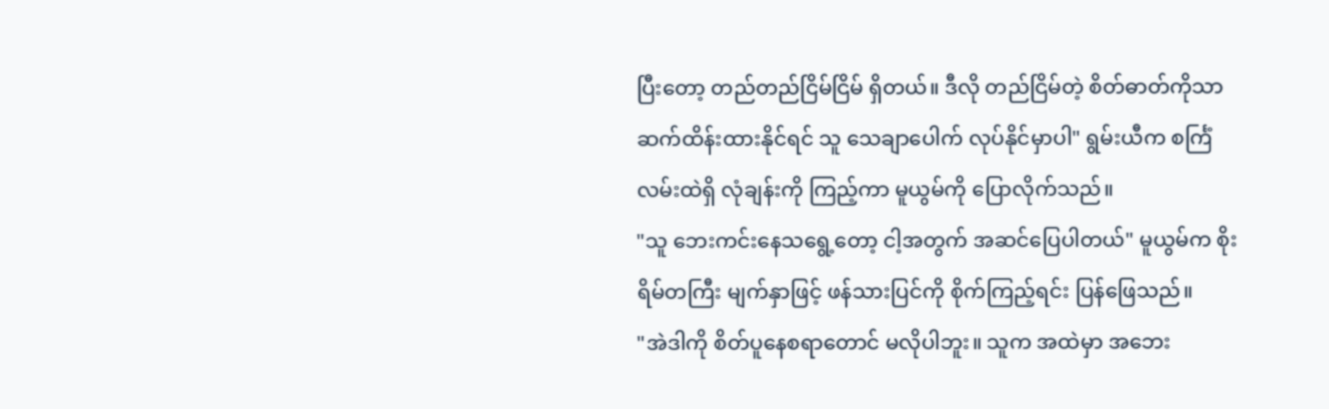ပြီးတော့ တည်တည်ငြိမ်ငြိမ် ရှိတယ်။ ဒီလို တည်ငြိမ်တဲ့ စိတ်ဓာတ်ကိုသာ ဆက်ထိန်းထားနိုင်ရင် သူ သေချာပေါက် လုပ်နိုင်မှာပါ" ရွမ်းယီက စင်္ကြံလမ်းထဲရှိ လုံချန်းကို ကြည့်ကာ မူယွမ်ကို ပြောလိုက်သည်။
"သူ ဘေးကင်းနေသရွေ့တော့ ငါ့အတွက် အဆင်ပြေပါတယ်" မူယွမ်က စိုးရိမ်တကြီး မျက်နှာဖြင့် ဖန်သားပြင်ကို စိုက်ကြည့်ရင်း ပြန်ဖြေသည်။
"အဲဒါကို စိတ်ပူနေစရာတောင် မလိုပါဘူး။ သူက အထဲမှာ အဘေး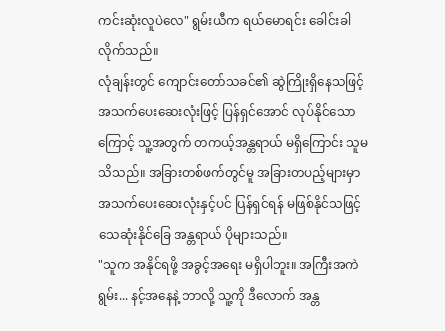ကင်းဆုံးလူပဲလေ" ရွမ်းယီက ရယ်မောရင်း ခေါင်းခါလိုက်သည်။
လုံချန်းတွင် ကျောင်းတော်သခင်၏ ဆွဲကြိုးရှိနေသဖြင့် အသက်ပေးဆေးလုံးဖြင့် ပြန်ရှင်အောင် လုပ်နိုင်သောကြောင့် သူ့အတွက် တကယ့်အန္တရာယ် မရှိကြောင်း သူမ သိသည်။ အခြားတစ်ဖက်တွင်မူ အခြားတပည့်များမှာ အသက်ပေးဆေးလုံးနှင့်ပင် ပြန်ရှင်ရန် မဖြစ်နိုင်သဖြင့် သေဆုံးနိုင်ခြေ အန္တရာယ် ပိုများသည်။
"သူက အနိုင်ရဖို့ အခွင့်အရေး မရှိပါဘူး။ အကြီးအကဲရွမ်း... နင့်အနေနဲ့ ဘာလို့ သူ့ကို ဒီလောက် အန္တ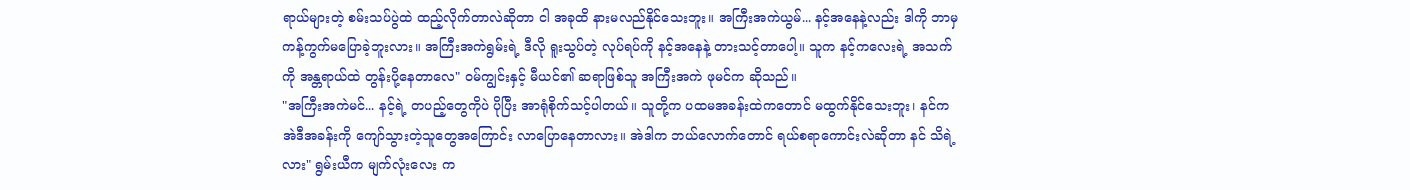ရာယ်များတဲ့ စမ်းသပ်ပွဲထဲ ထည့်လိုက်တာလဲဆိုတာ ငါ အခုထိ နားမလည်နိုင်သေးဘူး။ အကြီးအကဲယွမ်... နင့်အနေနဲ့လည်း ဒါကို ဘာမှ ကန့်ကွက်မပြောခဲ့ဘူးလား။ အကြီးအကဲရွမ်းရဲ့ ဒီလို ရူးသွပ်တဲ့ လုပ်ရပ်ကို နင့်အနေနဲ့ တားသင့်တာပေါ့။ သူက နင့်ကလေးရဲ့ အသက်ကို အန္တရာယ်ထဲ တွန်းပို့နေတာလေ" ဝမ်ကျွင်းနှင့် မီယင်၏ ဆရာဖြစ်သူ အကြီးအကဲ ဖုမင်က ဆိုသည်။
"အကြီးအကဲမင်... နင့်ရဲ့ တပည့်တွေကိုပဲ ပိုပြီး အာရုံစိုက်သင့်ပါတယ်။ သူတို့က ပထမအခန်းထဲကတောင် မထွက်နိုင်သေးဘူး၊ နင်က အဲဒီအခန်းကို ကျော်သွားတဲ့သူတွေအကြောင်း လာပြောနေတာလား။ အဲဒါက ဘယ်လောက်တောင် ရယ်စရာကောင်းလဲဆိုတာ နင် သိရဲ့လား" ရွမ်းယီက မျက်လုံးလေး က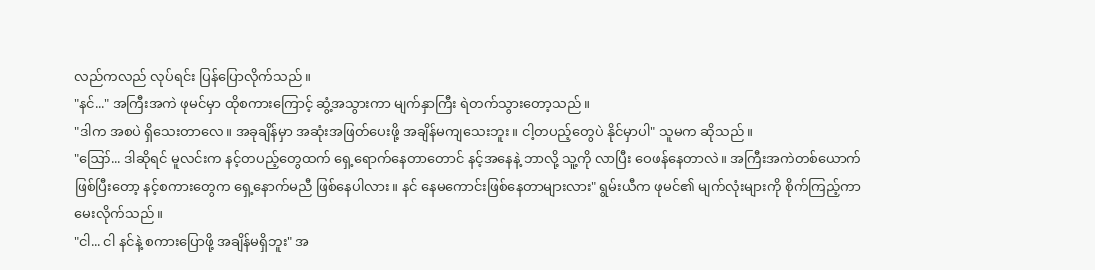လည်ကလည် လုပ်ရင်း ပြန်ပြောလိုက်သည်။
"နင်..." အကြီးအကဲ ဖုမင်မှာ ထိုစကားကြောင့် ဆွံ့အသွားကာ မျက်နှာကြီး ရဲတက်သွားတော့သည်။
"ဒါက အစပဲ ရှိသေးတာလေ။ အခုချိန်မှာ အဆုံးအဖြတ်ပေးဖို့ အချိန်မကျသေးဘူး။ ငါ့တပည့်တွေပဲ နိုင်မှာပါ" သူမက ဆိုသည်။
"ဪ... ဒါဆိုရင် မူလင်းက နင့်တပည့်တွေထက် ရှေ့ရောက်နေတာတောင် နင့်အနေနဲ့ ဘာလို့ သူ့ကို လာပြီး ဝေဖန်နေတာလဲ။ အကြီးအကဲတစ်ယောက်ဖြစ်ပြီးတော့ နင့်စကားတွေက ရှေ့နောက်မညီ ဖြစ်နေပါလား။ နင် နေမကောင်းဖြစ်နေတာများလား" ရွမ်းယီက ဖုမင်၏ မျက်လုံးများကို စိုက်ကြည့်ကာ မေးလိုက်သည်။
"ငါ... ငါ နင်နဲ့ စကားပြောဖို့ အချိန်မရှိဘူး" အ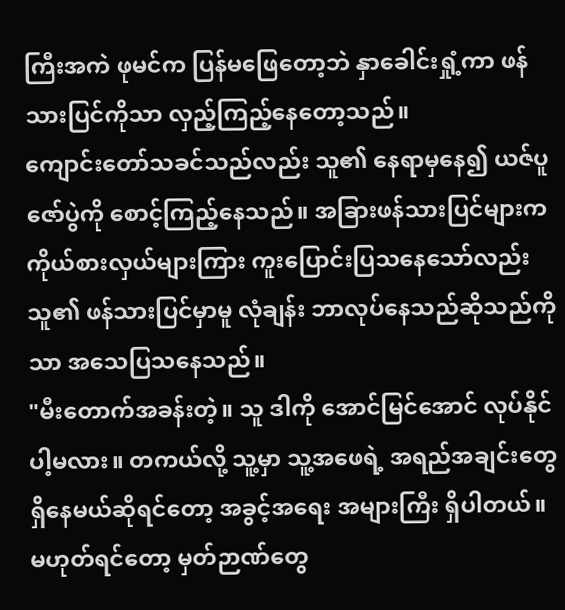ကြီးအကဲ ဖုမင်က ပြန်မဖြေတော့ဘဲ နှာခေါင်းရှုံ့ကာ ဖန်သားပြင်ကိုသာ လှည့်ကြည့်နေတော့သည်။
ကျောင်းတော်သခင်သည်လည်း သူ၏ နေရာမှနေ၍ ယဇ်ပူဇော်ပွဲကို စောင့်ကြည့်နေသည်။ အခြားဖန်သားပြင်များက ကိုယ်စားလှယ်များကြား ကူးပြောင်းပြသနေသော်လည်း သူ၏ ဖန်သားပြင်မှာမူ လုံချန်း ဘာလုပ်နေသည်ဆိုသည်ကိုသာ အသေပြသနေသည်။
"မီးတောက်အခန်းတဲ့။ သူ ဒါကို အောင်မြင်အောင် လုပ်နိုင်ပါ့မလား။ တကယ်လို့ သူ့မှာ သူ့အဖေရဲ့ အရည်အချင်းတွေ ရှိနေမယ်ဆိုရင်တော့ အခွင့်အရေး အများကြီး ရှိပါတယ်။ မဟုတ်ရင်တော့ မှတ်ဉာဏ်တွေ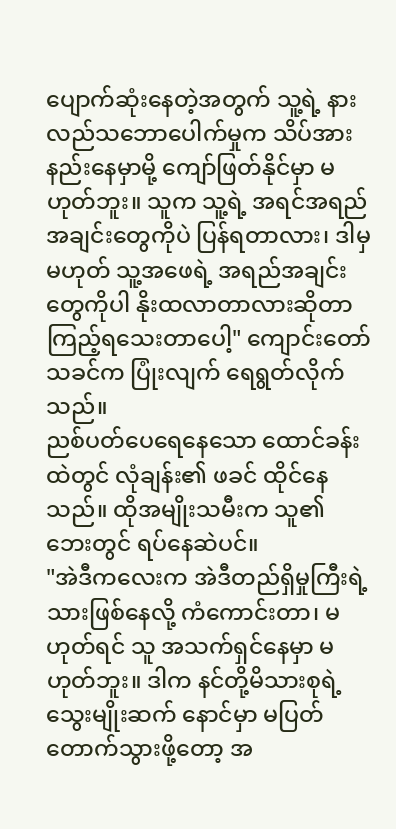ပျောက်ဆုံးနေတဲ့အတွက် သူ့ရဲ့ နားလည်သဘောပေါက်မှုက သိပ်အားနည်းနေမှာမို့ ကျော်ဖြတ်နိုင်မှာ မဟုတ်ဘူး။ သူက သူ့ရဲ့ အရင်အရည်အချင်းတွေကိုပဲ ပြန်ရတာလား၊ ဒါမှမဟုတ် သူ့အဖေရဲ့ အရည်အချင်းတွေကိုပါ နိုးထလာတာလားဆိုတာ ကြည့်ရသေးတာပေါ့" ကျောင်းတော်သခင်က ပြုံးလျက် ရေရွတ်လိုက်သည်။
ညစ်ပတ်ပေရေနေသော ထောင်ခန်းထဲတွင် လုံချန်း၏ ဖခင် ထိုင်နေသည်။ ထိုအမျိုးသမီးက သူ၏ ဘေးတွင် ရပ်နေဆဲပင်။
"အဲဒီကလေးက အဲဒီတည်ရှိမှုကြီးရဲ့ သားဖြစ်နေလို့ ကံကောင်းတာ၊ မဟုတ်ရင် သူ အသက်ရှင်နေမှာ မဟုတ်ဘူး။ ဒါက နင်တို့မိသားစုရဲ့ သွေးမျိုးဆက် နောင်မှာ မပြတ်တောက်သွားဖို့တော့ အ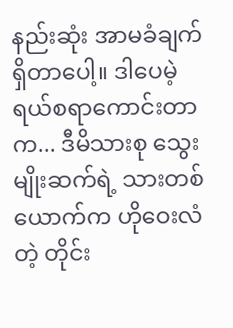နည်းဆုံး အာမခံချက်ရှိတာပေါ့။ ဒါပေမဲ့ ရယ်စရာကောင်းတာက... ဒီမိသားစု သွေးမျိုးဆက်ရဲ့ သားတစ်ယောက်က ဟိုဝေးလံတဲ့ တိုင်း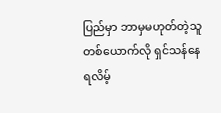ပြည်မှာ ဘာမှမဟုတ်တဲ့သူတစ်ယောက်လို ရှင်သန်နေရလိမ့်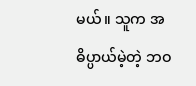မယ်။ သူက အဓိပ္ပာယ်မဲ့တဲ့ ဘဝ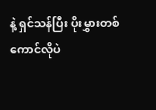နဲ့ ရှင်သန်ပြီး ပိုးမွှားတစ်ကောင်လိုပဲ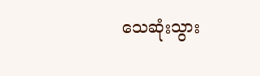သေဆုံးသွား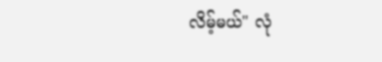လိမ့်မယ်" လုံ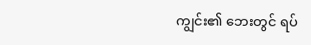ကျွင်း၏ ဘေးတွင် ရပ်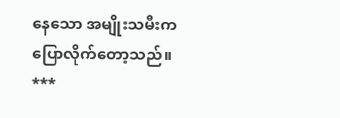နေသော အမျိုးသမီးက ပြောလိုက်တော့သည်။
***